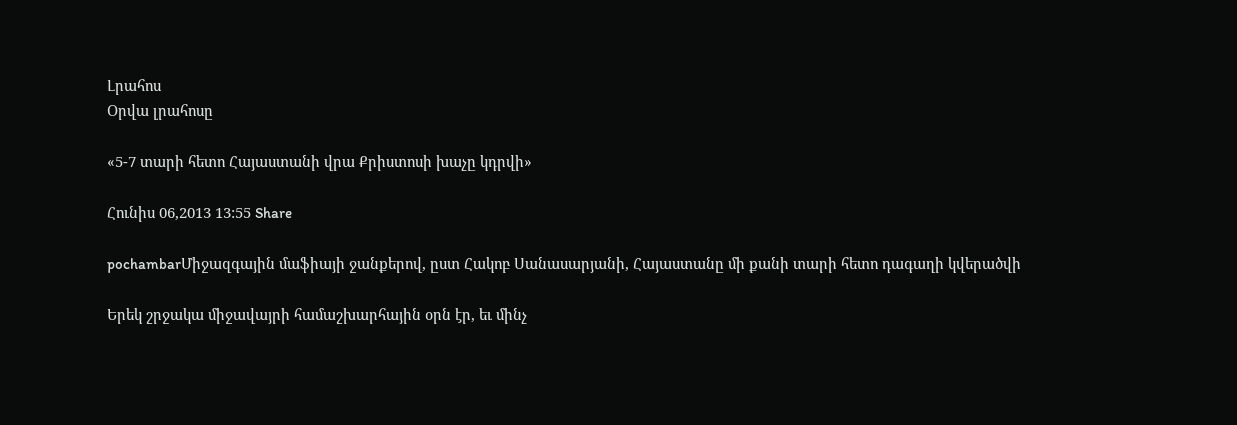Լրահոս
Օրվա լրահոսը

«5-7 տարի հետո Հայաստանի վրա Քրիստոսի խաչը կդրվի»

Հունիս 06,2013 13:55 Share

pochambarՄիջազգային մաֆիայի ջանքերով, ըստ Հակոբ Սանասարյանի, Հայաստանը մի քանի տարի հետո դագաղի կվերածվի

Երեկ շրջակա միջավայրի համաշխարհային օրն էր, եւ մինչ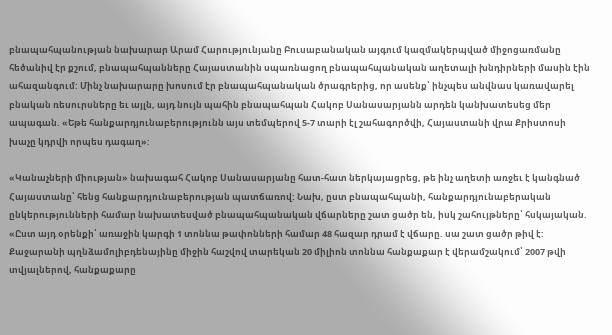բնապահպանության նախարար Արամ Հարությունյանը Բուսաբանական այգում կազմակերպված միջոցառմանը հեծանիվ էր քշում, բնապահպանները Հայաստանին սպառնացող բնապահպանական աղետալի խնդիրների մասին էին ահազանգում: Մինչ նախարարը խոսում էր բնապահպանական ծրագրերից, որ ասենք՝ ինչպես անվնաս կառավարել բնական ռեսուրսները եւ այլն, այդ նույն պահին բնապահպան Հակոբ Սանասարյանն արդեն կանխատեսեց մեր ապագան. «Եթե հանքարդյունաբերությունն այս տեմպերով 5-7 տարի էլ շահագործվի, Հայաստանի վրա Քրիստոսի խաչը կդրվի որպես դագաղ»:

«Կանաչների միության» նախագահ Հակոբ Սանասարյանը հատ-հատ ներկայացրեց, թե ինչ աղետի առջեւ է կանգնած Հայաստանը՝ հենց հանքարդյունաբերության պատճառով: Նախ, ըստ բնապահպանի, հանքարդյունաբերական ընկերությունների համար նախատեսված բնապահպանական վճարները շատ ցածր են, իսկ շահույթները՝ հսկայական. «Ըստ այդ օրենքի՝ առաջին կարգի 1 տոննա թափոնների համար 48 հազար դրամ է վճարը. սա շատ ցածր թիվ է: Քաջարանի պղնձամոլիբդենայինը միջին հաշվով տարեկան 20 միլիոն տոննա հանքաքար է վերամշակում՝ 2007 թվի տվյալներով, հանքաքարը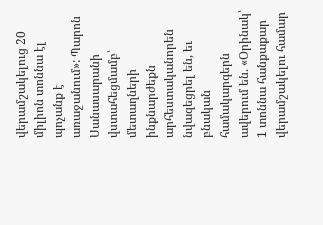վերամշակելուց 20 միլիոն տոննա էլ պոչանք է առաջանում»: Պարոն Սանասարանի վստահեցմամբ՝ մետաղների ինքնարժեքն արհեստականորեն նվազեցրել են, եւ բնական համակարգերն ավերում են. «Օրինակ՝ 1 տոննա հանքաքար վերամշակելու համար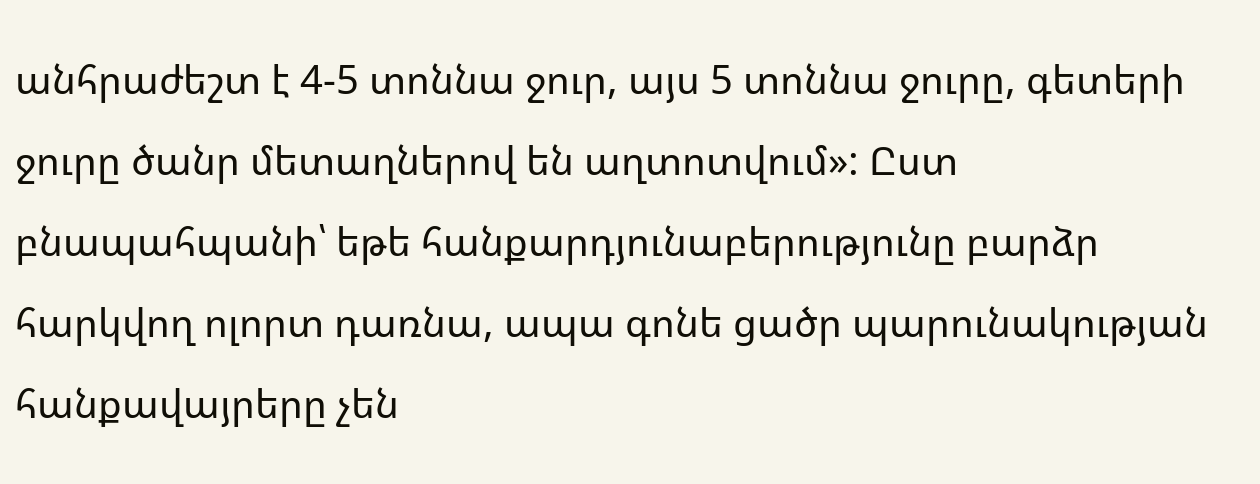անհրաժեշտ է 4-5 տոննա ջուր, այս 5 տոննա ջուրը, գետերի ջուրը ծանր մետաղներով են աղտոտվում»: Ըստ բնապահպանի՝ եթե հանքարդյունաբերությունը բարձր հարկվող ոլորտ դառնա, ապա գոնե ցածր պարունակության հանքավայրերը չեն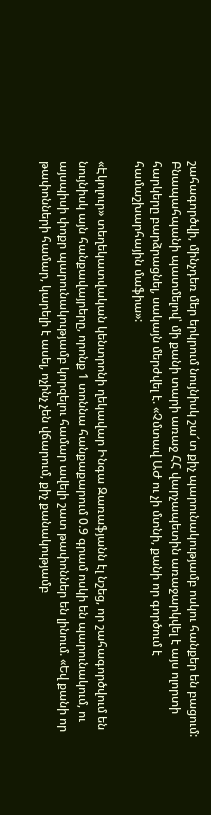շահագործվի, մինչդեռ մեր երկրում նույնիսկ շա՜տ քիչ պարունակությամբ ոսկու հանքեր են բացում: Բնապահպանի պատմելով՝ մի քանի տարի առաջ ՀՀ վարչապետին առաջարկվել է այս ոլորտի հարկերը բարձրացնել, սակայն մերժվել է. «Չմտավ ԱԺ ու չի մտնի, քանի որ գործում է համաշխարհային մաֆիա»:

«Էկոլուր» տեղեկատվական կենտրոնի ղեկավար Ինգա Զառաֆյանն էլ նշեց, որ շահագործվում են նույնիսկ այն հանքավայրերը, որոնք 1 տոննա հանքաքարում 0.9 գրամ ոսկի են պարունակում, ու այսպիսի փոքր պարունակությամբ կորզելու համար ավելի շատ թափոններ են լինում. «Եվ քանի որ թափոնների համար, կարելի է ասել, ոչինչ չեն վճարում, քիչ քանակությամբ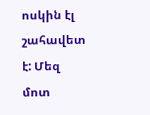ոսկին էլ շահավետ է: Մեզ մոտ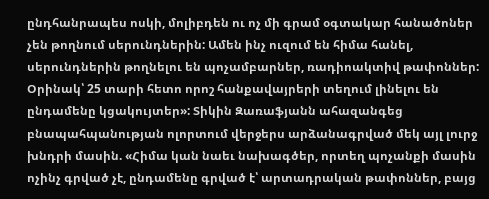ընդհանրապես ոսկի, մոլիբդեն ու ոչ մի գրամ օգտակար հանածոներ չեն թողնում սերունդներին: Ամեն ինչ ուզում են հիմա հանել, սերունդներին թողնելու են պոչամբարներ, ռադիոակտիվ թափոններ: Օրինակ՝ 25 տարի հետո որոշ հանքավայրերի տեղում լինելու են ընդամենը կցակույտեր»: Տիկին Զառաֆյանն ահազանգեց բնապահպանության ոլորտում վերջերս արձանագրված մեկ այլ լուրջ խնդրի մասին. «Հիմա կան նաեւ նախագծեր, որտեղ պոչանքի մասին ոչինչ գրված չէ, ընդամենը գրված է՝ արտադրական թափոններ, բայց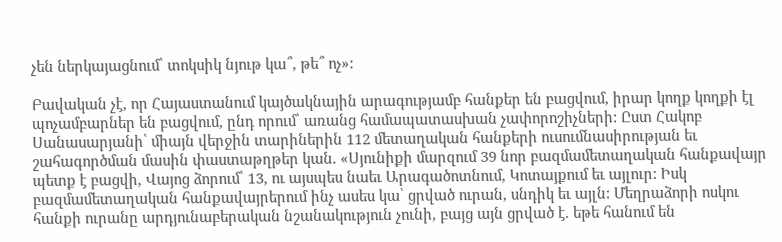չեն ներկայացնում՝ տոկսիկ նյութ կա՞, թե՞ ոչ»:

Բավական չէ, որ Հայաստանում կայծակնային արագությամբ հանքեր են բացվում, իրար կողք կողքի էլ պոչամբարներ են բացվում, ընդ որում՝ առանց համապատասխան չափորոշիչների: Ըստ Հակոբ Սանասարյանի՝ միայն վերջին տարիներին 112 մետաղական հանքերի ուսումնասիրության եւ շահագործման մասին փաստաթղթեր կան. «Սյունիքի մարզում 39 նոր բազմամետաղական հանքավայր պետք է բացվի, Վայոց ձորում՝ 13, ու այսպես նաեւ Արագածոտնում, Կոտայքում եւ այլուր: Իսկ բազմամետաղական հանքավայրերում ինչ ասես կա՝ ցրված ուրան, սնդիկ եւ այլն: Մեղրաձորի ոսկու հանքի ուրանը արդյունաբերական նշանակություն չունի, բայց այն ցրված է. եթե հանում են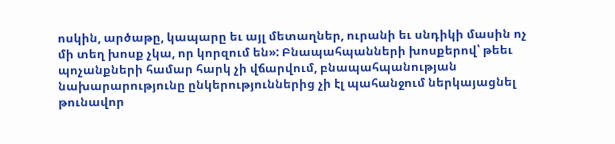ոսկին, արծաթը, կապարը եւ այլ մետաղներ, ուրանի եւ սնդիկի մասին ոչ մի տեղ խոսք չկա, որ կորզում են»: Բնապահպանների խոսքերով՝ թեեւ պոչանքների համար հարկ չի վճարվում, բնապահպանության նախարարությունը ընկերություններից չի էլ պահանջում ներկայացնել թունավոր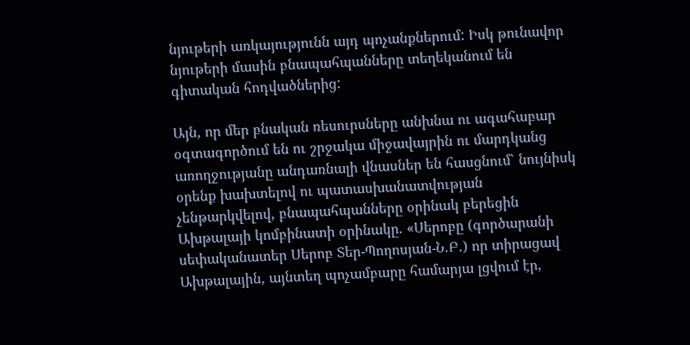նյութերի առկայությունն այդ պոչանքներում: Իսկ թունավոր նյութերի մասին բնապահպանները տեղեկանում են գիտական հոդվածներից:

Այն, որ մեր բնական ռեսուրսները անխնա ու ագահաբար օգտագործում են ու շրջակա միջավայրին ու մարդկանց առողջությանը անդառնալի վնասներ են հասցնում՝ նույնիսկ օրենք խախտելով ու պատասխանատվության չենթարկվելով, բնապահպանները օրինակ բերեցին Ախթալայի կոմբինատի օրինակը. «Սերոբը (գործարանի սեփականատեր Սերոբ Տեր-Պողոսյան-Ն.Բ.) որ տիրացավ Ախթալային, այնտեղ պոչամբարը համարյա լցվում էր,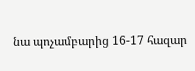նա պոչամբարից 16-17 հազար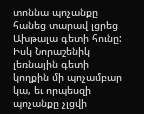տոննա պոչանքը հանեց տարավ լցրեց Ախթալա գետի հունը: Իսկ Նորաշենիկ լեռնային գետի կողքին մի պոչամբար կա, եւ որպեսզի պոչանքը չլցվի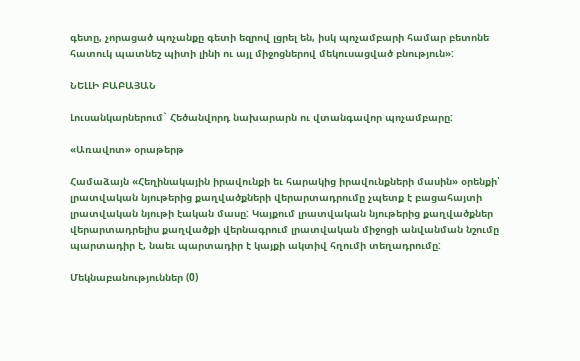գետը, չորացած պոչանքը գետի եզրով լցրել են, իսկ պոչամբարի համար բետոնե հատուկ պատնեշ պիտի լինի ու այլ միջոցներով մեկուսացված բնություն»:

ՆԵԼԼԻ ԲԱԲԱՅԱՆ

Լուսանկարներում` Հեծանվորդ նախարարն ու վտանգավոր պոչամբարը:

«Առավոտ» օրաթերթ

Համաձայն «Հեղինակային իրավունքի եւ հարակից իրավունքների մասին» օրենքի՝ լրատվական նյութերից քաղվածքների վերարտադրումը չպետք է բացահայտի լրատվական նյութի էական մասը: Կայքում լրատվական նյութերից քաղվածքներ վերարտադրելիս քաղվածքի վերնագրում լրատվական միջոցի անվանման նշումը պարտադիր է, նաեւ պարտադիր է կայքի ակտիվ հղումի տեղադրումը:

Մեկնաբանություններ (0)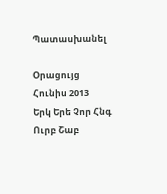Պատասխանել

Օրացույց
Հունիս 2013
Երկ Երե Չոր Հնգ Ուրբ Շաբ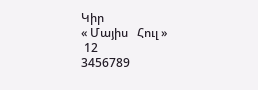Կիր
« Մայիս   Հուլ »
 12
3456789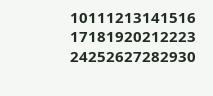10111213141516
17181920212223
24252627282930